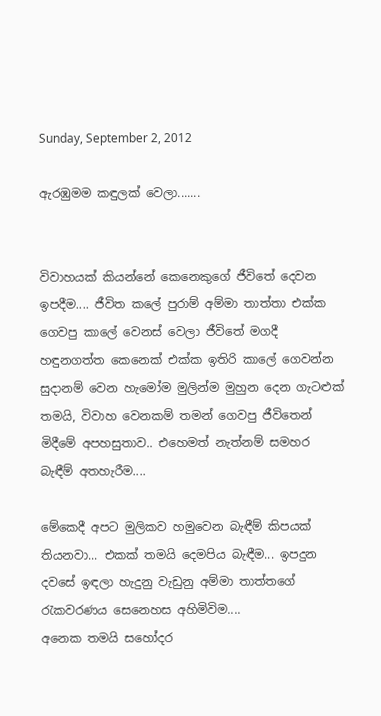Sunday, September 2, 2012

ඇරඹුමම කඳුලක් වෙලා.......


විවාහයක් කියන්නේ කෙනෙකුගේ ජීවිතේ දෙවන ඉපදීම.... ජීවිත කලේ පුරාම් අම්මා තාත්තා එක්ක ගෙවපු කාලේ වෙනස් වෙලා ජීවිතේ මගදී හඳුනගත්ත කෙනෙක් එක්ක ඉතිරි කාලේ ගෙවන්න සුදානම් වෙන හැමෝම මුලින්ම මුහුන දෙන ගැටළුක් තමයි, විවාහ වෙනකම් තමන් ගෙවපු ජීවිතෙන් මිදීමේ අපහසුතාව.. එහෙමත් නැත්නම් සමහර බැඳීම් අතහැරීම....

මේකෙදී අපට මුලිකව හමුවෙන බැඳීම් කිපයක් තියනවා... එකක් තමයි දෙමපිය බැඳීම... ඉපදුන දවසේ ඉඳලා හැදුනු වැඩුනු අම්මා තාත්තගේ රැකවරණය සෙනෙහස අහිමිවිම....
අනෙක තමයි සහෝදර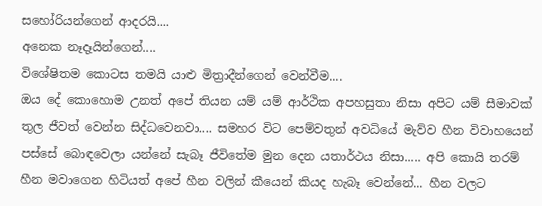සහෝරියන්ගෙන් ආදරයි....
අනෙක නෑදෑයින්ගෙන්....
විශේෂිතම කොටස තමයි යාළු මිත්‍රාදීන්ගෙන් වෙන්වීම....
ඔය දේ කොහොම උනත් අපේ තියන යම් යම් ආර්ථික අපහසුතා නිසා අපිට යම් සීමාවක් තුල ජීවත් වෙන්න සිද්ධවෙනවා.... සමහර විට පෙම්වතුන් අවධියේ මැව්ව හීන විවාහයෙන් පස්සේ බොඳවෙලා යන්නේ සැබෑ ජීවිතේම මුන දෙන යතාර්ථය නිසා..... අපි කොයි තරම් හීන මවාගෙන හිටියත් අපේ හීන වලින් කීයෙන් කියද හැබෑ වෙන්නේ... හීන වලට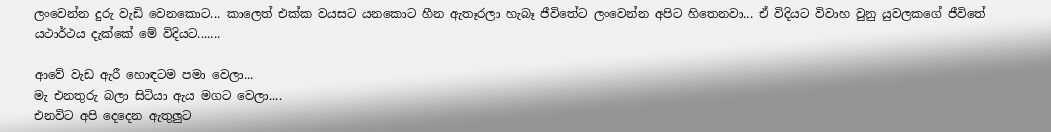ලංවෙන්න දුරු වැඩි වෙනකොට... කාලෙත් එක්ක වයසට යනකොට හීන ඇතෑරලා හැබෑ ජීවිතේට ලංවෙන්න අපිට හිතෙනවා... ඒ විදියට විවාහ වුනු යුවලකගේ ජීවිතේ යථාර්ථය දැක්කේ මේ විදියට.......

ආවේ වැඩ ඇරී හොඳටම පමා වෙලා...
මැ එනතුරු බලා සිටියා ඇය මගට වෙලා....
එනවිට අපි දෙදෙන ඇතුලුට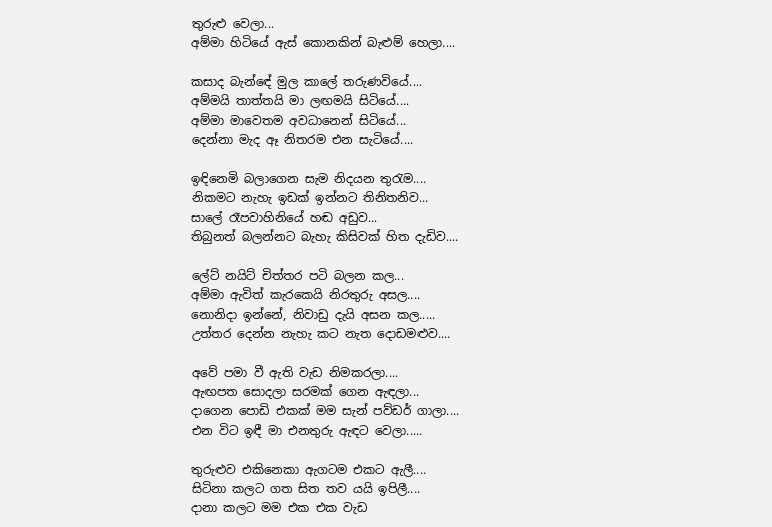තුරුළු වෙලා...
අම්මා හිටියේ ඇස් කොනකින් බැළුම් හෙලා....

කසාද බැන්ඳේ මුල කාලේ තරුණවියේ....
අම්මයි තාත්තයි මා ලඟමයි සිටියේ....
අම්මා මාවෙතම අවධානෙන් සිටියේ...
දෙන්නා මැද ඈ නිතරම එන සැටියේ....

ඉඳිනෙමි බලාගෙන සැම නිදයන තුරැම....
නිකමට නැහැ ඉඩක් ඉන්නට තිනිතනිව...
සාලේ රෑපවාහිනියේ හඬ අඩුව...
තිබුනත් බලන්නට බැහැ කිසිවක් හිත දැඩිව....

ලේට් නයිට් චිත්තර පටි බලන කල...
අම්මා ඇවිත් කැරකෙයි නිරතුරු අසල....
නොනිදා ඉන්නේ, නිවාඩු දැයි අසන කල.....
උත්තර දෙන්න නැහැ කට නැත දොඩමළුව....

අවේ පමා වී ඇති වැඩ නිමකරලා....
ඇඟපත සොදලා සරමක් ගෙන ඇඳලා...
දාගෙන පොඩි එකක් මම සැන් පව්ඩර් ගාලා....
එන විට ඉඳී මා එනතුරු ඇඳට වෙලා.....

තුරුළුව එකිනෙකා ඇගටම එකට ඇලී....
සිටිනා කලට ගත සිත තව යයි ඉපිලී....
දානා කලට මම එක එක වැඩ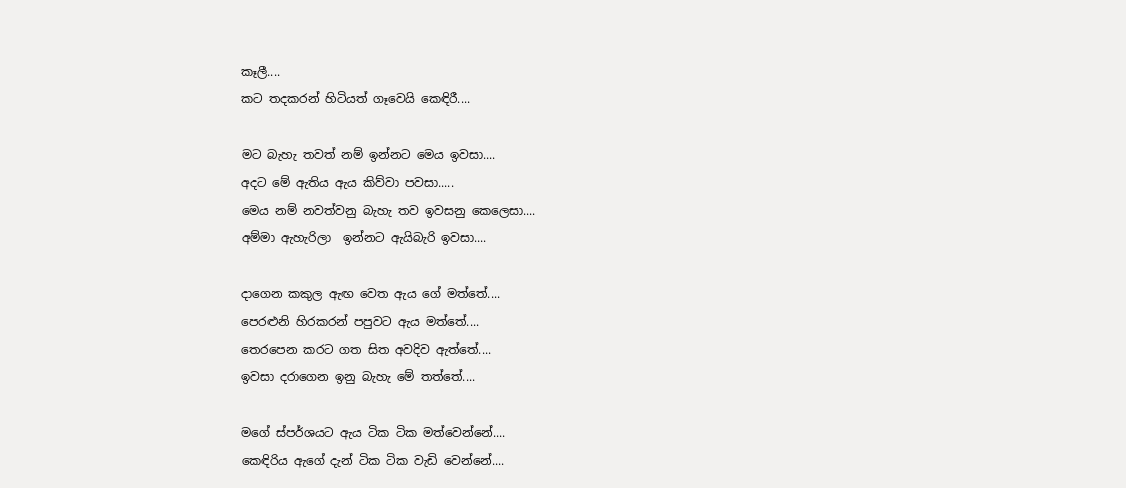කෑලී....
කට තදකරන් හිටියත් ගෑවෙයි කෙඳිරී....

මට බැහැ තවත් නම් ඉන්නට මෙය ඉවසා....
අදට මේ ඇතිය ඇය කිව්වා පවසා.....
මෙය නම් නවත්වනු බැහැ තව ඉවසනු කෙලෙසා....
අම්මා ඇහැරිලා  ඉන්නට ඇයිබැරි ඉවසා....

දාගෙන කකුල ඇඟ වෙත ඇය ගේ මත්තේ....
පෙරළුනි හිරකරන් පපුවට ඇය මත්තේ....
තෙරපෙන කරට ගත සිත අවදිව ඇත්තේ....
ඉවසා දරාගෙන ඉනු බැහැ මේ තත්තේ....

මගේ ස්පර්ශයට ඇය ටික ටික මත්වෙන්නේ....
කෙඳිරිය ඇගේ දැන් ටික ටික වැඩි වෙන්නේ....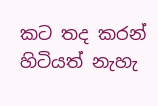කට තද කරන් හිටියත් නැහැ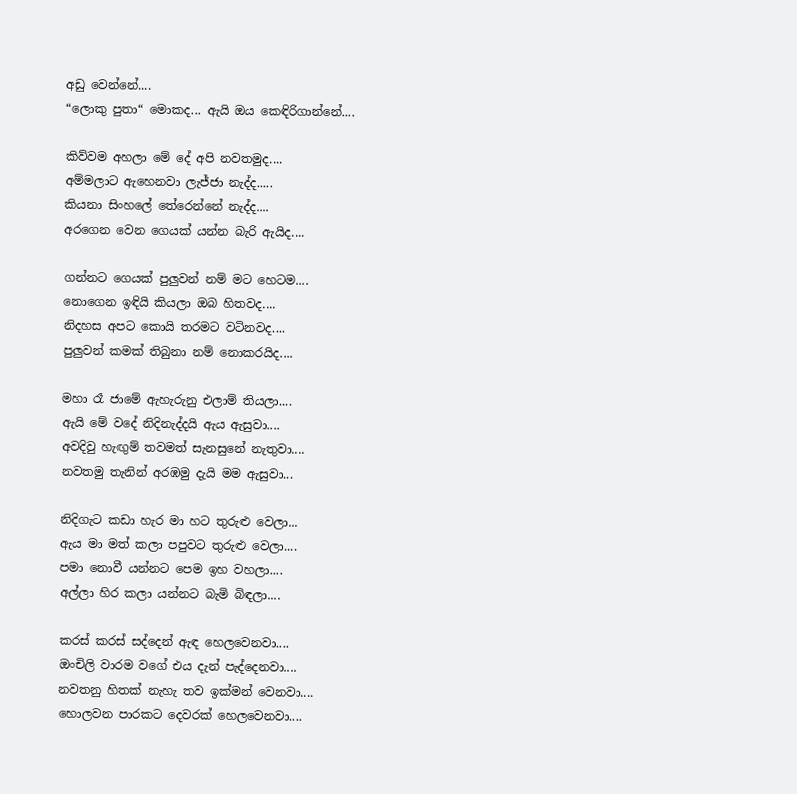අඩු වෙන්නේ....
“ලොකු පුතා“ මොකද... ඇයි ඔය කෙඳිරිගාන්නේ....

කිව්වම අහලා මේ දේ අපි නවතමුද....
අම්මලාට ඇහෙනවා ලැජ්ජා නැද්ද.....
කියනා සිංහලේ තේරෙන්නේ නැද්ද....
අරගෙන වෙන ගෙයක් යන්න බැරි ඇයිද....

ගන්නට ගෙයක් පුලුවන් නම් මට හෙටම....
නොගෙන ඉඳියි කියලා ඔබ හිතවද....
නිදහස අපට කොයි තරමට වටිනවද....
පුලුවන් කමක් තිබුනා නම් නොකරයිද....

මහා රෑ ජාමේ ඇහැරුනු එලාම් තියලා....
ඇයි මේ වදේ නිදිනැද්දයි ඇය ඇසුවා....
අවදිවු හැඟුම් තවමත් සැනසුනේ නැතුවා....
නවතමු තැනින් අරඹමු දැයි මම ඇසුවා...

නිදිගැට කඩා හැර මා හට තුරුළු වෙලා...
ඇය මා මත් කලා පපුවට තුරුළු වෙලා....
පමා නොවී යන්නට පෙම ඉහ වහලා....
අල්ලා හිර කලා යන්නට බැමි බිඳලා....

කරස් කරස් සද්දෙන් ඇඳ හෙලවෙනවා....
ඔංචිලි වාරම වගේ එය දැන් පැද්දෙනවා....
නවතනු හිතක් නැහැ තව ඉක්මන් වෙනවා....
හොලවන පාරකට දෙවරක් හෙලවෙනවා....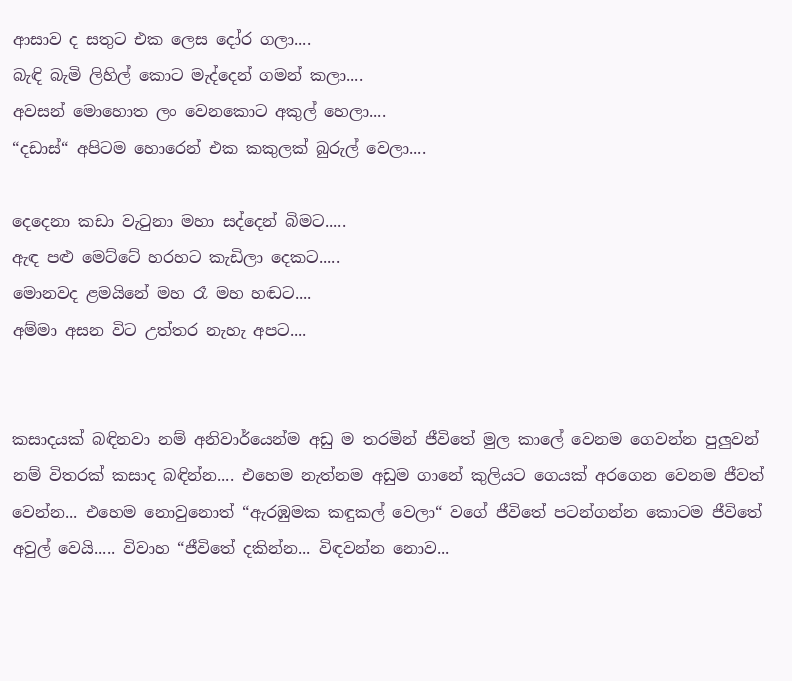ආසාව ද සතුට එක ලෙස දෝර ගලා....
බැඳි බැමි ලිහිල් කොට මැද්දෙන් ගමන් කලා....
අවසන් මොහොත ලං වෙනකොට අකුල් හෙලා....
“දඩාස්“ අපිටම හොරෙන් එක කකුලක් බුරුල් වෙලා....

දෙදෙනා කඩා වැටුනා මහා සද්දෙන් බිමට.....
ඇඳ පළු මෙට්ටේ හරහට කැඩිලා දෙකට.....
මොනවද ළමයිනේ මහ රෑ මහ හඬට....
අම්මා අසන විට උත්තර නැහැ අපට....


කසාදයක් බඳිනවා නම් අනිවාර්යෙන්ම අඩු ම තරමින් ජීවිතේ මුල කාලේ වෙනම ගෙවන්න පුලුවන් නම් විතරක් කසාද බඳින්න.... එහෙම නැත්නම අඩුම ගානේ කුලියට ගෙයක් අරගෙන වෙනම ජීවත් වෙන්න... එහෙම නොවුනොත් “ඇරඹුමක කඳුකල් වෙලා“ වගේ ජීවිතේ පටන්ගන්න කොටම ජීවිතේ අවුල් වෙයි..... විවාහ “ජීවිතේ දකින්න... විඳවන්න නොව...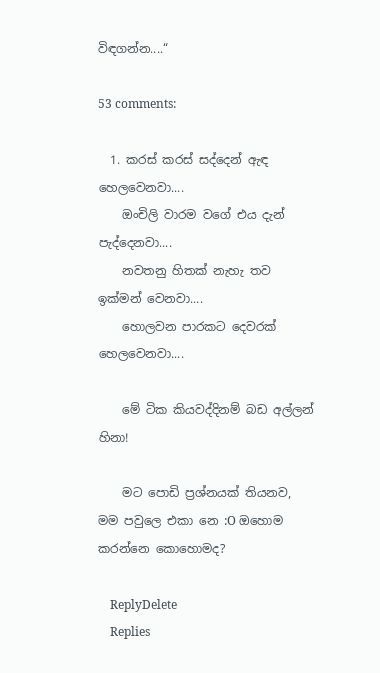විඳගන්න....“

53 comments:

  1. කරස් කරස් සද්දෙන් ඇඳ හෙලවෙනවා....
    ඔංචිලි වාරම වගේ එය දැන් පැද්දෙනවා....
    නවතනු හිතක් නැහැ තව ඉක්මන් වෙනවා....
    හොලවන පාරකට දෙවරක් හෙලවෙනවා....

    මේ ටික කියවද්දිනම් බඩ අල්ලන් හිනා!

    මට පොඩි ප්‍රශ්නයක් තියනව, මම පවුලෙ එකා නෙ :O ඔහොම කරන්නෙ කොහොමද?

    ReplyDelete
    Replies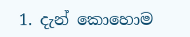1. දැන් කොහොම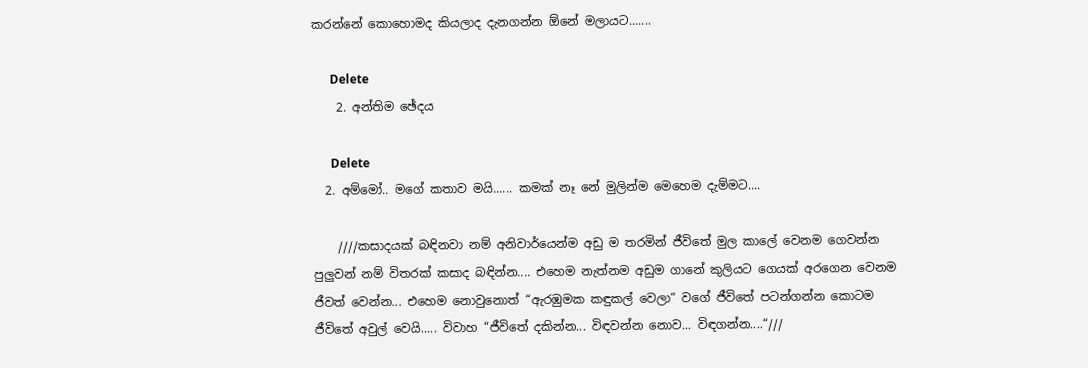කරන්නේ කොහොමද කියලාද දැනගන්න ඕනේ මලායට.......

      Delete
    2. අන්තිම ඡේදය

      Delete
  2. අම්මෝ.. මගේ කතාව මයි...... කමක් නෑ නේ මුලින්ම මෙහෙම දැම්මට....

    ////කසාදයක් බඳිනවා නම් අනිවාර්යෙන්ම අඩු ම තරමින් ජීවිතේ මුල කාලේ වෙනම ගෙවන්න පුලුවන් නම් විතරක් කසාද බඳින්න.... එහෙම නැත්නම අඩුම ගානේ කුලියට ගෙයක් අරගෙන වෙනම ජීවත් වෙන්න... එහෙම නොවුනොත් “ඇරඹුමක කඳුකල් වෙලා“ වගේ ජීවිතේ පටන්ගන්න කොටම ජීවිතේ අවුල් වෙයි..... විවාහ “ජීවිතේ දකින්න... විඳවන්න නොව... විඳගන්න....“///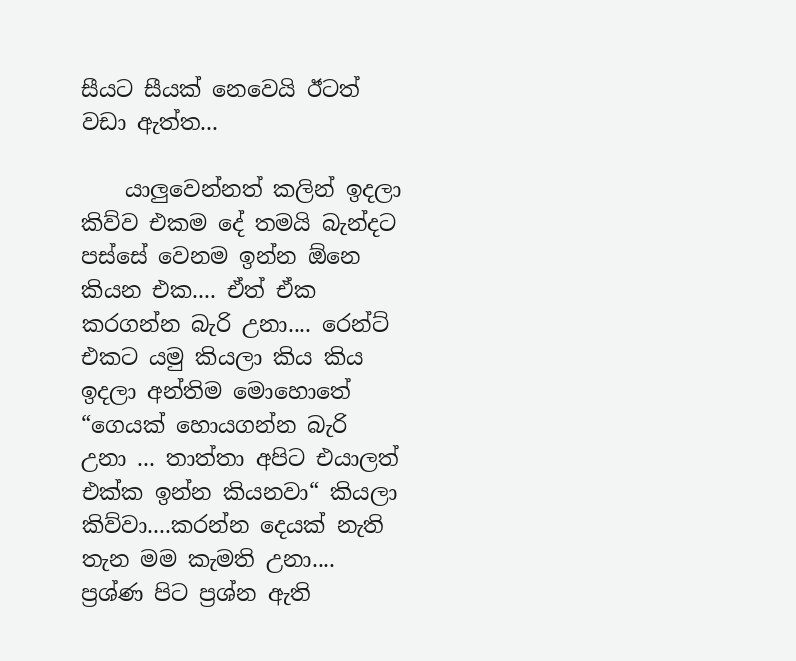සීයට සීයක් නෙවෙයි ඊටත් වඩා ඇත්ත...

    යාලුවෙන්නත් කලින් ඉදලා කිව්ව එකම දේ තමයි බැන්දට පස්‌සේ වෙනම ඉන්න ඕනෙ කියන එක.... ඒත් ඒක කරගන්න බැරි උනා.... රෙන්ට් එකට යමු කියලා කිය කිය ඉදලා අන්තිම මොහොතේ “ගෙයක් හොයගන්න බැරි උනා ... තාත්තා අපිට එයාලත් එක්ක ඉන්න කියනවා“ කියලා කිව්වා....කරන්න දෙයක් නැති තැන මම කැමති උනා.... ප්‍රශ්ණ පිට ප්‍රශ්න ඇති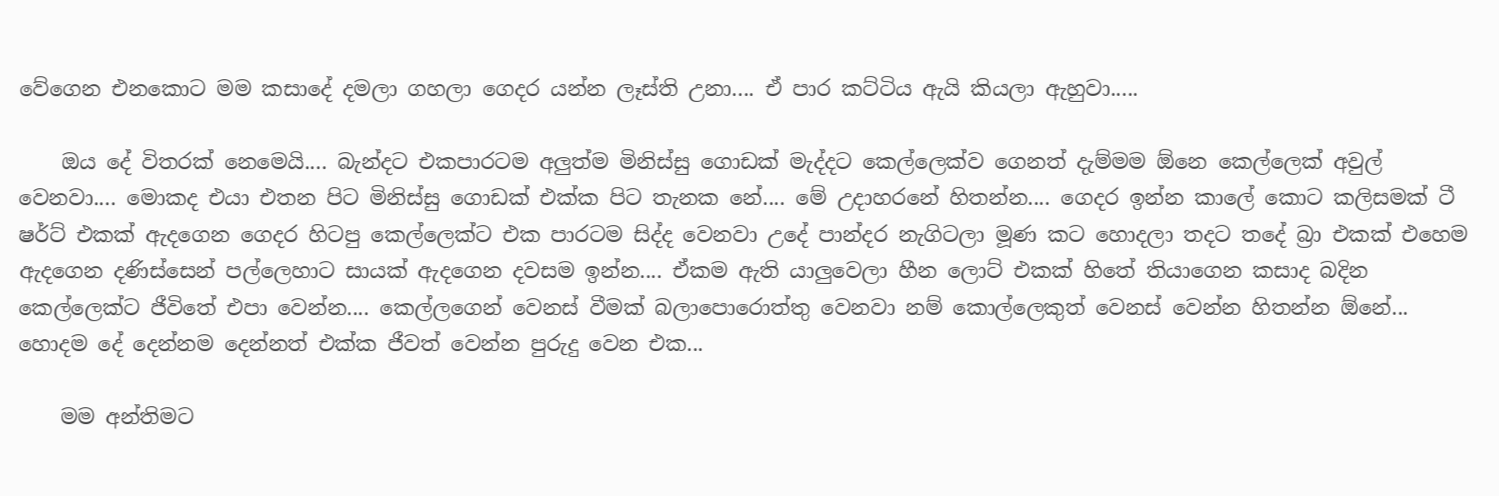වේගෙන එනකොට මම කසාදේ දමලා ගහලා ගෙදර යන්න ලෑස්ති උනා.... ඒ පාර කට්ටිය ඇයි කියලා ඇහුවා.....

    ඔය දේ විතරක් නෙමෙයි.... බැන්දට එකපාරටම අලුත්ම මිනිස්සු ගොඩක් මැද්දට කෙල්ලෙක්ව ගෙනත් දැම්මම ඕනෙ කෙල්ලෙක් අවුල් වෙනවා.... මොකද එයා එතන පිට මිනිස්සු ගොඩක් එක්ක පිට තැනක නේ.... මේ උදාහරනේ හිතන්න.... ගෙදර ඉන්න කාලේ කොට කලිසමක් ටී ෂර්ට් එකක් ඇදගෙන ගෙදර හිටපු කෙල්ලෙක්ට එක පාරටම සිද්ද වෙනවා උදේ පාන්දර නැගිටලා මූණ කට හොදලා තදට තදේ බ්‍රා එකක් එහෙම ඇදගෙන දණිස්සෙන් පල්ලෙහාට සායක් ඇදගෙන දවසම ඉන්න.... ඒකම ඇති යාලුවෙලා හීන ලොට් එකක් හිතේ තියාගෙන කසාද බදින කෙල්ලෙක්ට ජීවිතේ එපා වෙන්න.... කෙල්ලගෙන් වෙනස් වීමක් බලාපොරොත්තු වෙනවා නම් කොල්ලෙකුත් වෙනස් වෙන්න හිතන්න ඕනේ... හොදම දේ දෙන්නම දෙන්නත් එක්ක ජීවත් වෙන්න පුරුදු වෙන එක...

    මම අන්තිමට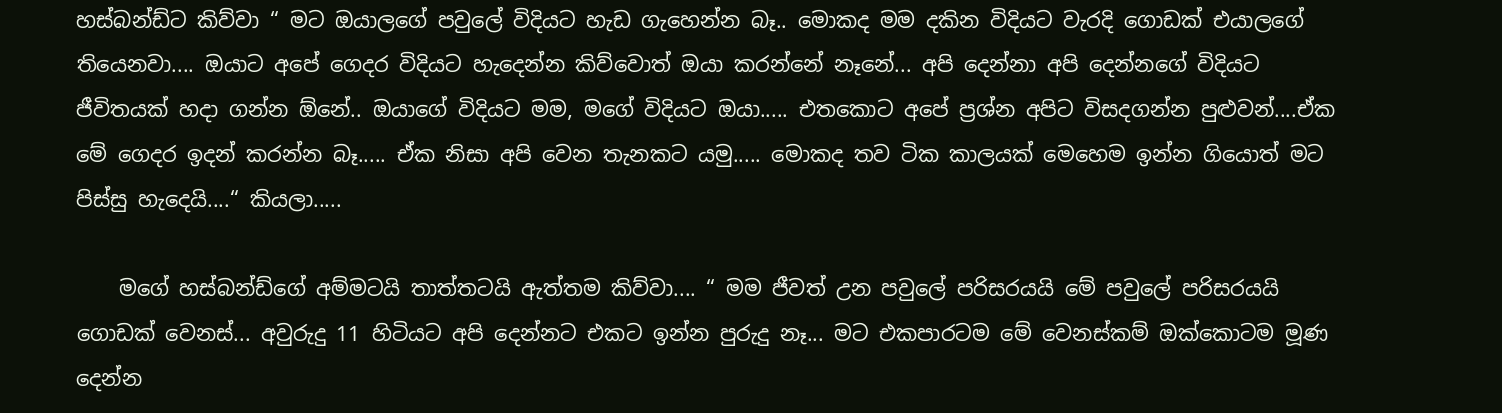හස්බන්ඩ්ට කිව්වා “ මට ඔයාලගේ පවුලේ විදියට හැඩ ගැහෙන්න බෑ.. මොකද මම දකින විදියට වැරදි ගොඩක් එයාලගේ තියෙනවා.... ඔයාට අපේ ගෙදර විදියට හැදෙන්න කිව්වොත් ඔයා කරන්නේ නෑනේ... අපි දෙන්නා අපි දෙන්නගේ විදියට ජීවිතයක් හදා ගන්න ඕනේ.. ඔයාගේ විදියට මම, මගේ විදියට ඔයා..... එතකොට අපේ ප්‍රශ්න අපිට විසදගන්න පුළුවන්....ඒක මේ ගෙදර ඉදන් කරන්න බෑ..... ඒක නිසා අපි වෙන තැනකට යමු..... මොකද තව ටික කාලයක් මෙහෙම ඉන්න ගියොත් මට පිස්සු හැදෙයි....“ කියලා.....

    මගේ හස්බන්ඩ්ගේ අම්මටයි තාත්තටයි ඇත්තම කිව්වා.... “ මම ජීවත් උන පවුලේ පරිසරයයි මේ පවුලේ පරිසරයයි ගොඩක් වෙනස්... අවුරුදු 11 හිටියට අපි දෙන්නට එකට ඉන්න පුරුදු නෑ... මට එකපාරටම මේ වෙනස්කම් ඔක්කොටම මූණ දෙන්න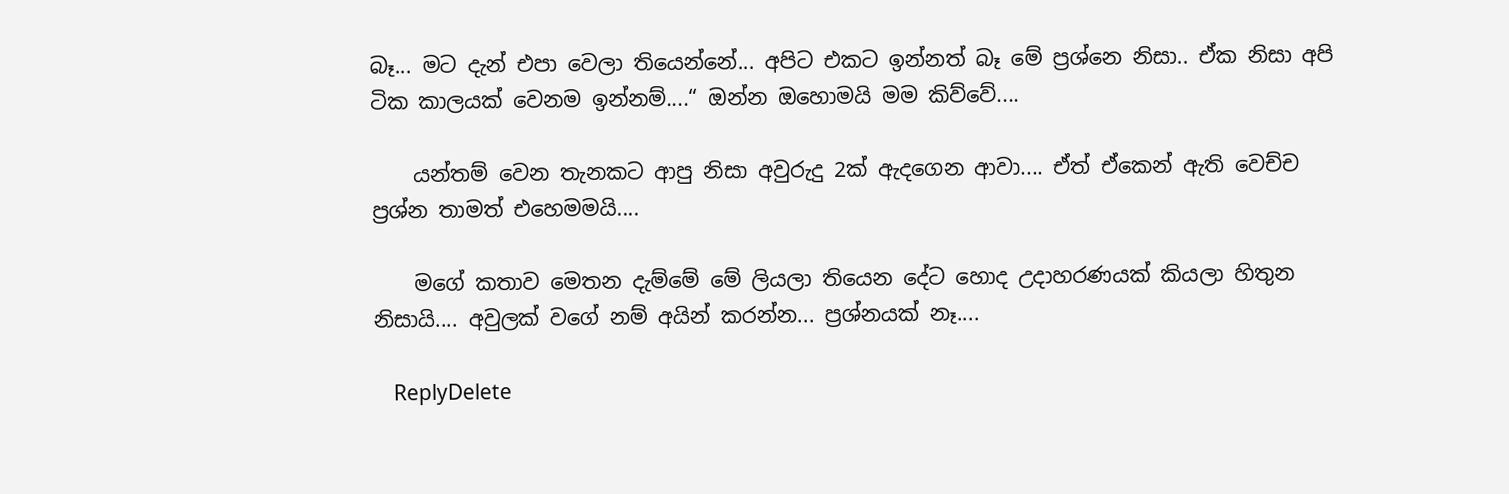බෑ... මට දැන් එපා වෙලා තියෙන්නේ... අපිට එකට ඉන්නත් බෑ මේ ප්‍රශ්නෙ නිසා.. ඒක නිසා අපි ටික කාලයක් වෙනම ඉන්නම්....“ ඔන්න ඔහොමයි මම කිව්වේ....

    යන්තම් වෙන තැනකට ආපු නිසා අවුරුදු 2ක් ඇදගෙන ආවා.... ඒත් ඒකෙන් ඇති වෙච්ච ප්‍රශ්න තාමත් එහෙමමයි....

    මගේ කතාව මෙතන දැම්මේ මේ ලියලා තියෙන දේට හොද උදාහරණයක් කියලා හිතුන නිසායි.... අවුලක් වගේ නම් අයින් කරන්න... ප්‍රශ්නයක් නෑ....

    ReplyDelete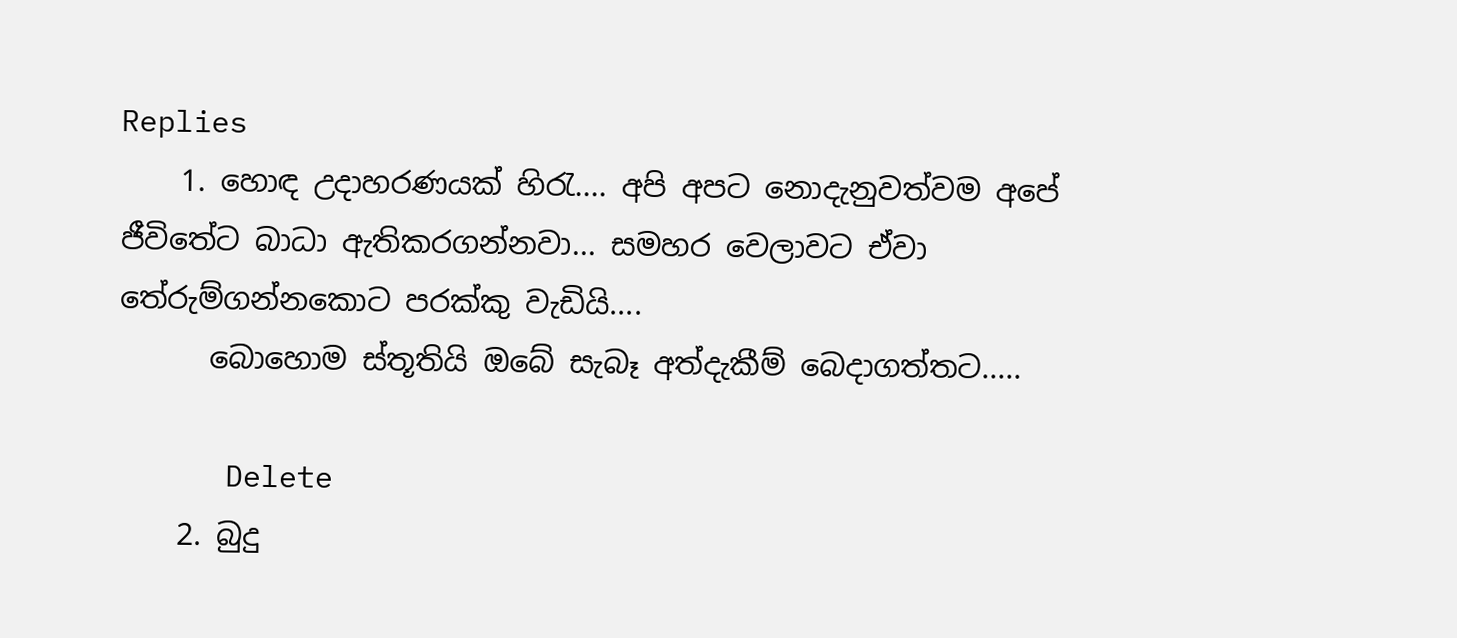Replies
    1. හොඳ උදාහරණයක් හිරැ.... අපි අපට නොදැනුවත්වම අපේ ජීවිතේට බාධා ඇතිකරගන්නවා... සමහර වෙලාවට ඒවා තේරුම්ගන්නකොට පරක්කු වැඩියි....
      බොහොම ස්තූතියි ඔබේ සැබෑ අත්දැකීම් බෙදාගත්තට.....

      Delete
    2. බුදු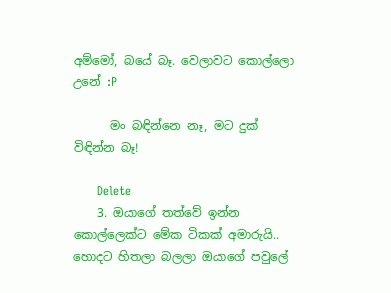අම්මෝ, බයේ බෑ. වෙලාවට කොල්ලො උනේ :P

      මං බඳින්නෙ නෑ, මට දුක් විඳින්න බෑ!

      Delete
    3. ඔයාගේ තත්වේ ඉන්න කොල්ලෙක්ට මේක ටිකක් අමාරුයි.. හොදට හිතලා බලලා ඔයාගේ පවුලේ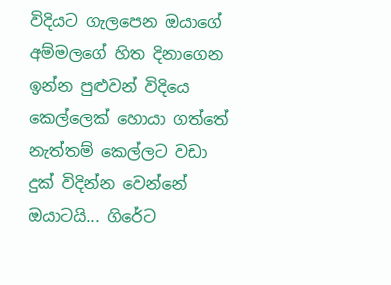විදියට ගැලපෙන ඔයාගේ අම්මලගේ හිත දිනාගෙන ඉන්න පුළුවන් විදියෙ කෙල්ලෙක් හොයා ගත්තේ නැත්තම් කෙල්ලට වඩා දුක් විදින්න වෙන්නේ ඔයාටයි... ගිරේට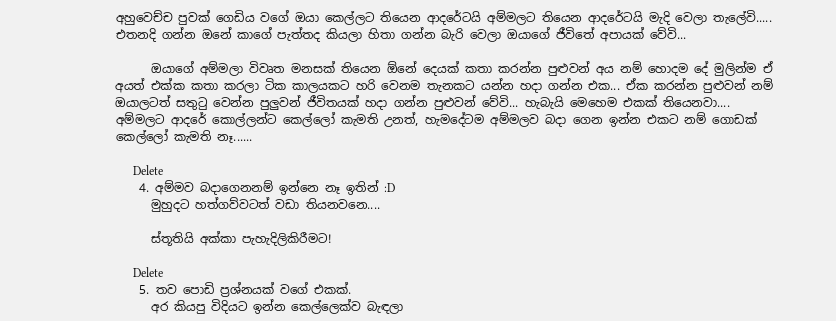අහුවෙච්ච පුවක් ගෙඩිය වගේ ඔයා කෙල්ලට තියෙන ආදරේටයි අම්මලට තියෙන ආදරේටයි මැදි වෙලා තැලේවි..... එතනදි ගන්න ඔනේ කාගේ පැත්තද කියලා හිතා ගන්න බැරි වෙලා ඔයාගේ ජීවිතේ අපායක් වේවි...

      ඔයාගේ අම්මලා විවෘත මනසක් තියෙන ඕනේ දෙයක් කතා කරන්න පුළුවන් අය නම් හොදම දේ මුලින්ම ඒ අයත් එක්ක කතා කරලා ටික කාලයකට හරි වෙනම තැනකට යන්න හදා ගන්න එක... ඒක කරන්න පුළුවන් නම් ඔයාලටත් සතුටු වෙන්න පුලුවන් ජීවිතයක් හදා ගන්න පුළුවන් වේවි... හැබැයි මෙහෙම එකක් තියෙනවා.... අම්මලට ආදරේ කොල්ලන්ට කෙල්ලෝ කැමති උනත්, හැමදේටම අම්මලව බදා ගෙන ඉන්න එකට නම් ගොඩක් කෙල්ලෝ කැමති නෑ......

      Delete
    4. අම්මව බදාගෙනනම් ඉන්නෙ නෑ ඉතින් :D
      මුහුදට හත්ගව්වටත් වඩා තියනවනෙ....

      ස්තූතියි අක්කා පැහැදිලිකිරීමට!

      Delete
    5. තව පොඩි ප්‍රශ්නයක් වගේ එකක්.
      අර කියපු විදියට ඉන්න කෙල්ලෙක්ව බැඳලා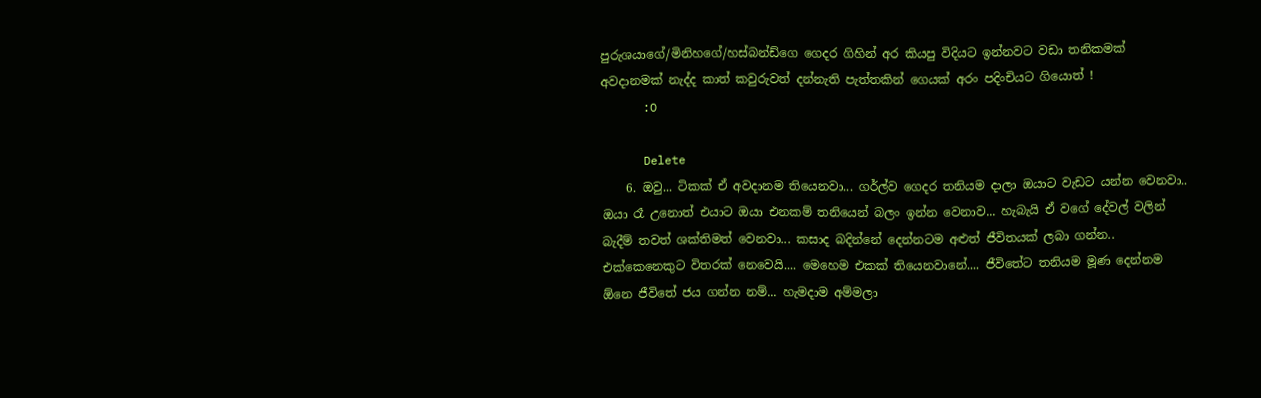පුරුශයාගේ/මිනිහගේ/හස්බන්ඩ්ගෙ ගෙදර ගිහින් අර කියපු විදියට ඉන්නවට වඩා තනිකමක් අවදානමක් නැද්ද කාත් කවුරුවත් දන්නැති පැත්තකින් ගෙයක් අරං පදිංචියට ගියොත් !
      :O

      Delete
    6. ඔවු... ටිකක් ඒ අවදානම තියෙනවා... ගර්ල්ව ගෙදර තනියම දාලා ඔයාට වැඩට යන්න වෙනවා.. ඔයා රෑ උනොත් එයාට ඔයා එනකම් තනියෙන් බලං ඉන්න වෙනාව... හැබැයි ඒ වගේ දේවල් වලින් බැදීම් තවත් ශක්තිමත් වෙනවා... කසාද බදින්නේ දෙන්නටම අළුත් ජීවිතයක් ලබා ගන්න.. එක්කෙනෙකුට විතරක් නෙවෙයි.... මෙහෙම එකක් තියෙනවානේ.... ජීවිතේට තනියම මූණ දෙන්නම ඕනෙ ජීවිතේ ජය ගන්න නම්... හැමදාම අම්මලා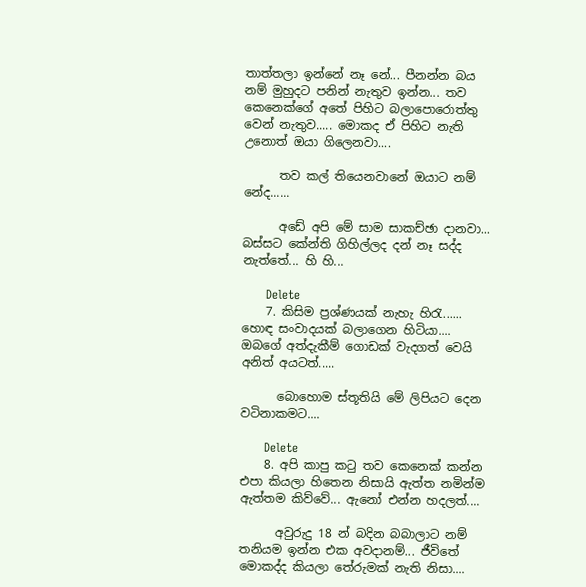තාත්තලා ඉන්නේ නෑ නේ... පීනන්න බය නම් මුහුදට පනින් නැතුව ඉන්න... තව කෙනෙක්ගේ අතේ පිහිට බලාපොරොත්තු වෙන් නැතුව..... මොකද ඒ පිහිට නැති උනොත් ඔයා ගිලෙනවා....

      තව කල් තියෙනවානේ ඔයාට නම් නේද......

      අඩේ අපි මේ සාම සාකච්ඡා දානවා... බස්සට කේන්ති ගිහිල්ලද දන් නෑ සද්ද නැත්තේ... හි හි...

      Delete
    7. කිසිම ප්‍රශ්ණයක් නැහැ හිරැ...... හොඳ සංවාදයක් බලාගෙන හිටියා.... ඔබගේ අත්දැකීම් ගොඩක් වැදගත් වෙයි අනිත් අයටත්.....

      බොහොම ස්තූතියි මේ ලිපියට දෙන වටිනාකමට....

      Delete
    8. අපි කාපු කටු තව කෙනෙක් කන්න එපා කියලා හිතෙන නිසායි ඇත්ත නමින්ම ඇත්තම කිව්වේ... ඇනෝ එන්න හදලත්....

      අවුරුදු 18 න් බදින බබාලාට නම් තනියම ඉන්න එක අවදානම්... ජීවිතේ මොකද්ද කියලා තේරුමක් නැති නිසා....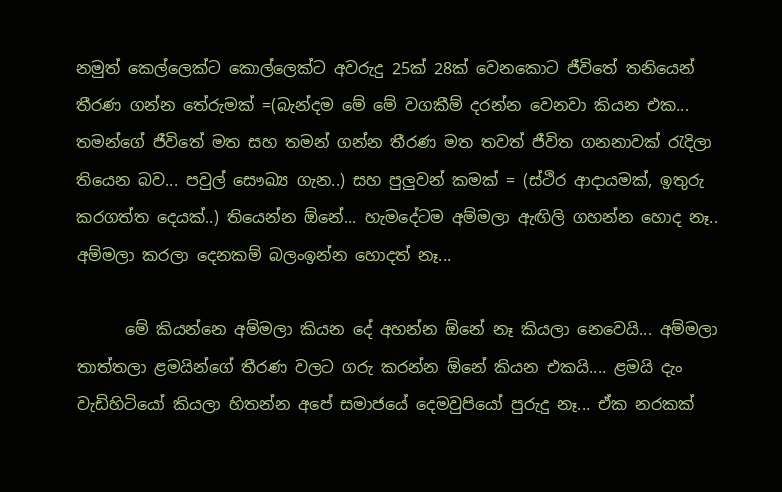නමුත් කෙල්ලෙක්ට කොල්ලෙක්ට අවරුදු 25ක් 28ක් වෙනකොට ජීවිතේ තනියෙන් තීරණ ගන්න තේරුමක් =(බැන්දම මේ මේ වගකීම් දරන්න වෙනවා කියන එක... තමන්ගේ ජීවිතේ මත සහ තමන් ගන්න තීරණ මත තවත් ජීවිත ගනනාවක් රැදිලා තියෙන බව... පවුල් සෞඛ්‍ය ගැන..) සහ පුලුවන් කමක් = (ස්ථිර ආදායමක්, ඉතුරු කරගත්ත දෙයක්..) තියෙන්න ඕනේ... හැමදේටම අම්මලා ඇඟිලි ගහන්න හොද නෑ.. අම්මලා කරලා දෙනකම් බලංඉන්න හොදත් නෑ...

      මේ කියන්නෙ අම්මලා කියන දේ අහන්න ඕනේ නෑ කියලා නෙවෙයි... අම්මලා තාත්තලා ළමයින්ගේ තීරණ වලට ගරු කරන්න ඕනේ කියන එකයි.... ළමයි දැං වැඩිහිටියෝ කියලා හිතන්න අපේ සමාජයේ දෙමවුපියෝ පුරුදු නෑ... ඒක නරකක්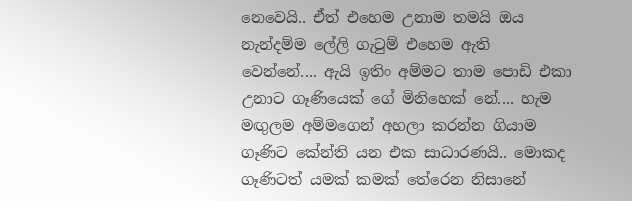නෙවෙයි.. ඒත් එහෙම උනාම තමයි ඔය නැන්දම්ම ලේලි ගැටුම් එහෙම ඇති වෙන්නේ.... ඇයි ඉතිං අම්මට තාම පොඩි එකා උනාට ගෑණියෙක් ගේ මිනිහෙක් නේ.... හැම මඟුලම අම්මගෙන් අහලා කරන්න ගියාම ගෑණිට කේන්ති යන එක සාධාරණයි.. මොකද ගෑණිටත් යමක් කමක් තේරෙන නිසානේ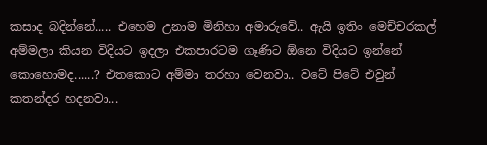කසාද බදින්නේ..... එහෙම උනාම මිනිහා අමාරුවේ.. ඇයි ඉතිං මෙච්චරකල් අම්මලා කියන විදියට ඉදලා එකපාරටම ගෑණිට ඕනෙ විදියට ඉන්නේ කොහොමද......? එතකොට අම්මා තරහා වෙනවා.. වටේ පිටේ එවුන් කතන්දර හදනවා...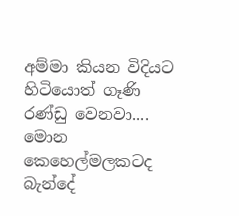අම්මා කියන විදියට හිටියොත් ගෑණි රණ්ඩු වෙනවා.... මොන කෙහෙල්මලකටද බැන්දේ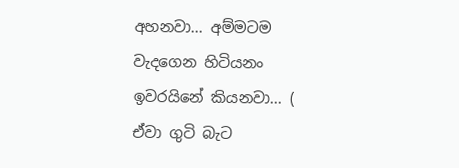අහනවා... අම්මටම වැදගෙන හිටියනං ඉවරයිනේ කියනවා... ( ඒවා ගුටි බැට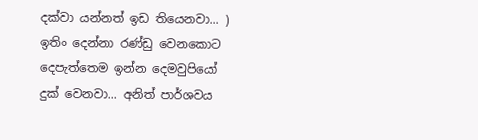දක්වා යන්නත් ඉඩ තියෙනවා... ) ඉතිං දෙන්නා රණ්ඩු වෙනකොට දෙපැත්තෙම ඉන්න දෙමවුපියෝ දුක් වෙනවා... අනිත් පාර්ශවය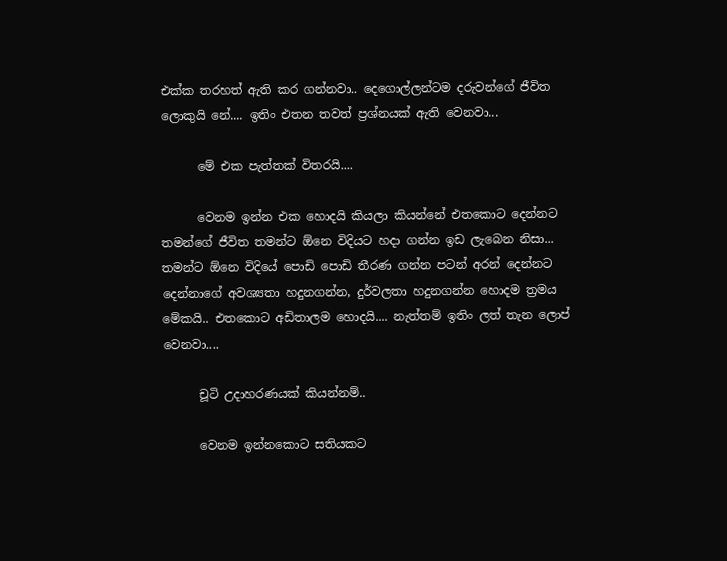එක්ක තරහත් ඇති කර ගන්නවා.. දෙගොල්ලන්ටම දරුවන්ගේ ජීවිත ලොකුයි නේ.... ඉතිං එතන තවත් ප්‍රශ්නයක් ඇති වෙනවා...

      මේ එක පැත්තක් විතරයි....

      වෙනම ඉන්න එක හොදයි කියලා කියන්නේ එතකොට දෙන්නට තමන්ගේ ජීවිත තමන්ට ඕනෙ විදියට හදා ගන්න ඉඩ ලැබෙන නිසා... තමන්ට ඕනෙ විදියේ පොඩි පොඩි තීරණ ගන්න පටන් අරන් දෙන්නට දෙන්නාගේ අවශ්‍යතා හදුනගන්න, දුර්වලතා හදුනගන්න හොදම ත්‍රමය මේකයි.. එතකොට අඩිතාලම හොදයි.... නැත්තම් ඉතිං ලත් තැන ලොප් වෙනවා....

      චූටි උදාහරණයක් කියන්නම්..

      වෙනම ඉන්නකොට සතියකට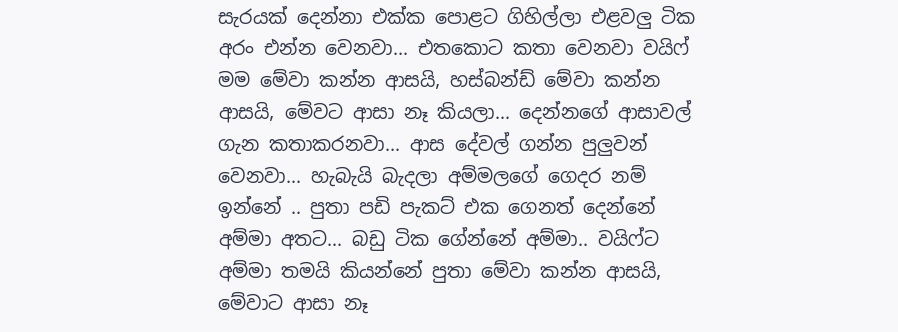සැරයක් දෙන්නා එක්ක පොළට ගිහිල්ලා එළවලු ටික අරං එන්න වෙනවා... එතකොට කතා වෙනවා වයිෆ් මම මේවා කන්න ආසයි, හස්බන්ඩ් මේවා කන්න ආසයි, මේවට ආසා නෑ කියලා... දෙන්න‌ගේ ආසාවල් ගැන කතාකරනවා... ආස දේවල් ගන්න පුලුවන් වෙනවා... හැබැයි බැදලා අම්මලගේ ගෙදර නම් ඉන්නේ .. පුතා පඩි පැකට් එක ගෙනත් දෙන්නේ අම්මා අතට... බඩු ටික ගේන්නේ අම්මා.. වයිෆ්ට අම්මා තමයි කියන්නේ පුතා මේවා කන්න ආසයි, මේවාට ආසා නෑ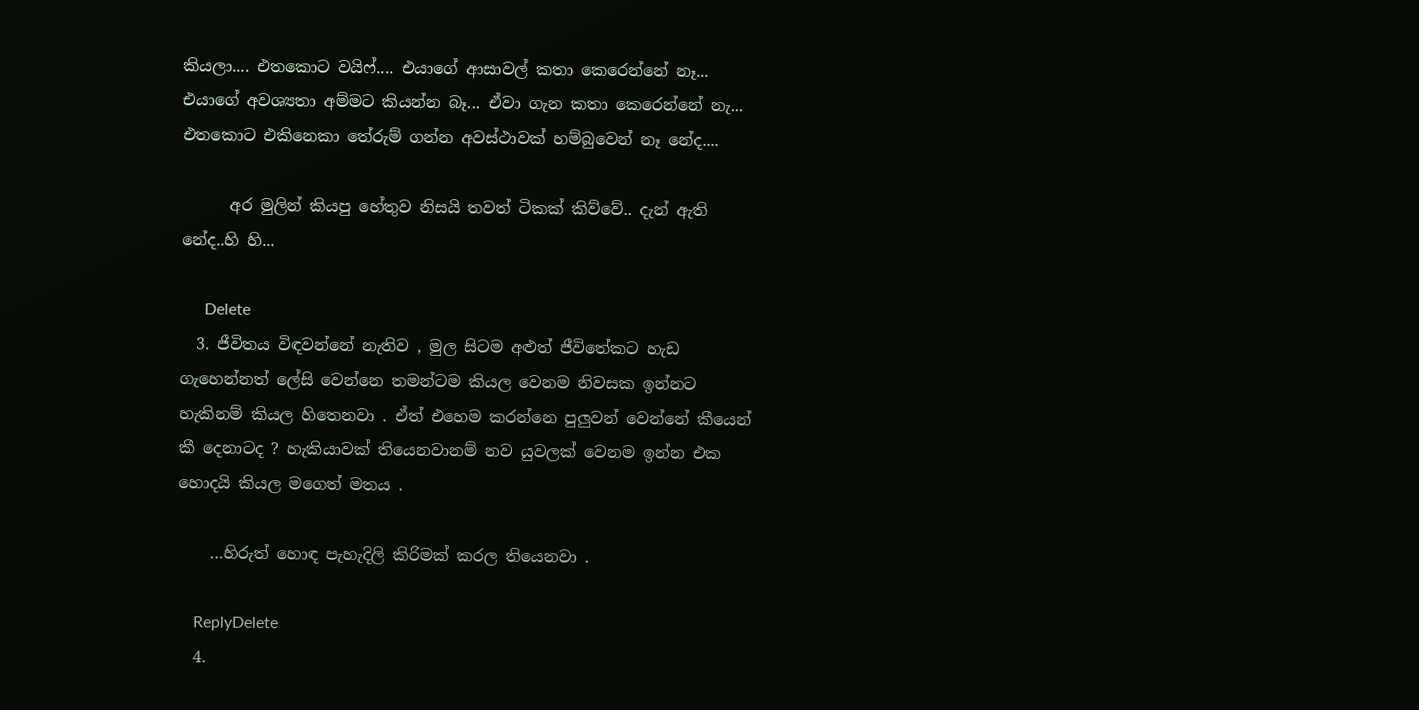කියලා.... එතකොට වයිෆ්.... එයාගේ ආසාවල් කතා කෙරෙන්නේ නෑ... එයාගේ අවශ්‍යතා අම්මට කියන්න බෑ... ඒවා ගැන කතා කෙරෙන්නේ නැ... එතකොට එකිනෙකා තේරුම් ගන්න අවස්ථාවක් හම්බුවෙන් නෑ නේද....

      අර මුලින් කියපු හේතුව නිසයි තවත් ටිකක් කිව්වේ.. දැන් ඇති නේද..හි හි...

      Delete
  3. ජීවිතය විඳවන්නේ නැතිව , මුල සිටම අළුත් ජීවිතේකට හැඩ ගැහෙන්නත් ලේසි වෙන්නෙ තමන්ටම කියල වෙනම නිවසක ඉන්නට හැකිනම් කියල හිතෙනවා . ඒත් එහෙම කරන්නෙ පුලුවන් වෙන්නේ කීයෙන් කී දෙනාටද ? හැකියාවක් තියෙනවානම් නව යුවලක් වෙනම ඉන්න එක හොදයි කියල මගෙත් මතය .

    …හිරුත් හොඳ පැහැදිලි කිරිමක් කරල තියෙනවා .

    ReplyDelete
  4.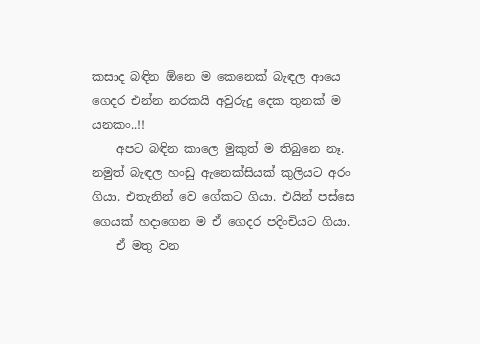කසාද බඳින ඕනෙ ම කෙනෙක් බැඳල ආයෙ ගෙදර එන්න නරකයි අවුරුදු දෙක තුනක් ම යනකං..!!
    අපට බඳින කාලෙ මුකුත් ම තිබුනෙ නෑ. නමුත් බැඳල හංඩු ඇනෙක්සියක් කුලියට අරං ගියා. එතැනින් වෙ ගේකට ගියා. එයින් පස්සෙ ගෙයක් හදාගෙන ම ‍ඒ ගෙදර පදිංචියට ගියා.
    ඒ මතු වන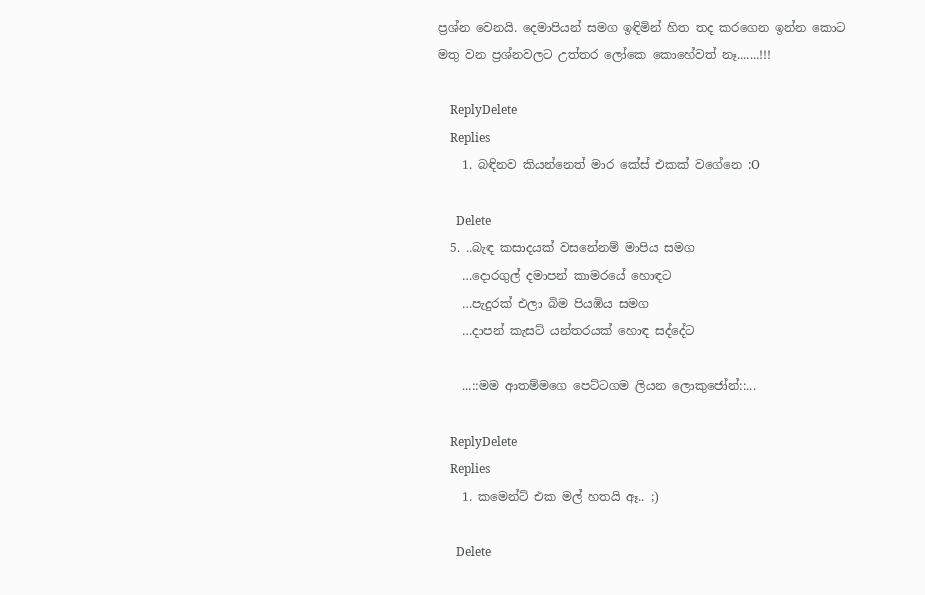ප්‍රශ්න වෙනයි. දෙමාපියන් සමග ඉඳිමින් හිත තද කරගෙන ඉන්න කොට මතු වන ප්‍රශ්නවලට උත්තර ලෝකෙ කොහේවත් නෑ.......!!!

    ReplyDelete
    Replies
    1. බඳිනව කියන්නෙත් මාර කේස් එකක් වගේනෙ :O

      Delete
  5. ..බැඳ කසාදයක් වසනේනම් මාපිය සමග
    …දොරගුල් දමාපන් කාමරයේ හොඳට
    …පැදුරක් එලා බිම පියඹිය සමග
    …දාපන් කැසට් යන්තරයක් හොඳ සද්දේට

    ...::මම ආතම්මගෙ පෙට්ටගම ලියන ලොකුජෝන්::...

    ReplyDelete
    Replies
    1. කමෙන්ට් එක මල් හතයි ඈ.. ;)

      Delete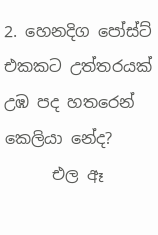2. හෙනදිග පෝස්ට් එකකට උත්තරයක් උඹ පද හතරෙන් කෙලියා නේද?
      එල ඈ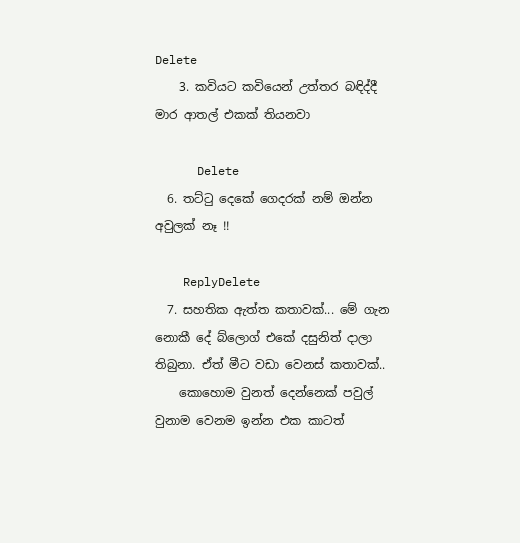Delete
    3. කවියට කවියෙන් උත්තර බඳිද්දී මාර ආතල් එකක් තියනවා

      Delete
  6. තට්ටු දෙකේ ගෙදරක් නම් ඔන්න අවුලක් නෑ !!

    ReplyDelete
  7. සහතික ඇත්ත කතාවක්... මේ ගැන නොකී දේ බ්ලොග් එකේ දසුනිත් දාලා තිබුනා. ඒත් මීට වඩා වෙනස් කතාවක්..
    කොහොම වුනත් දෙන්නෙක් පවුල් වුනාම වෙනම ඉන්න එක කාටත්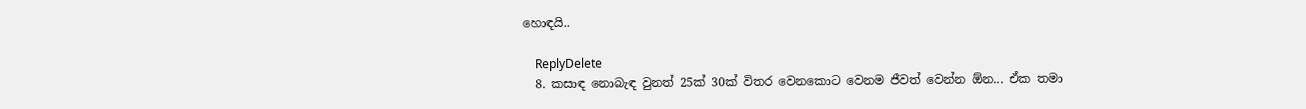හොඳයි..

    ReplyDelete
  8. කසාඳ නොබැඳ වුනත් 25ක් 30ක් විතර වෙනකොට වෙනම ජීවත් වෙන්න ඕන... ඒක තමා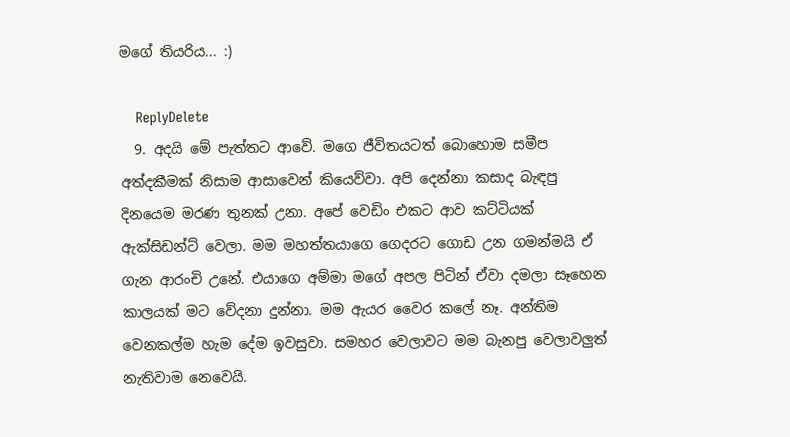මගේ තියරිය... :)

    ReplyDelete
  9. අදයි මේ පැත්තට ආවේ. මගෙ ජීවිතයටත් බොහොම සමීප අත්දකීමක් නිසාම ආසාවෙන් කියෙව්වා. අපි දෙන්නා කසාද බැඳපු දිනයෙම මරණ තුනක් උනා. අපේ වෙඩිං එකට ආව කට්ටියක් ඇක්සිඩන්ට් වෙලා. මම මහත්තයාගෙ ගෙදරට ගොඩ උන ගමන්මයි ඒ ගැන ආරංචි උනේ. එයාගෙ අම්මා මගේ අපල පිටින් ඒවා දමලා සෑහෙන කාලයක් මට වේදනා දුන්නා. මම ඇයර වෛර කලේ නෑ. අන්තිම වෙනකල්ම හැම දේම ඉවසුවා. සමහර වෙලාවට මම බැනපු වෙලාවලුත් නැතිවාම නෙවෙයි.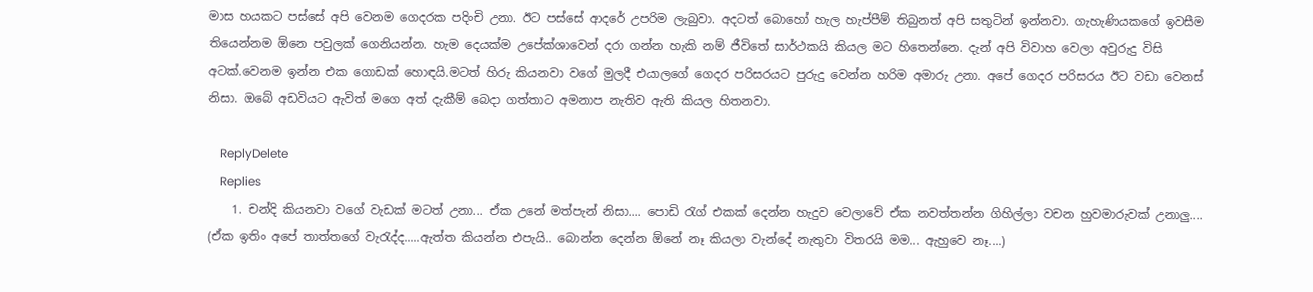මාස හයකට පස්සේ අපි වෙනම ගෙදරක පදිංචි උනා. ඊට පස්සේ ආදරේ උපරිම ලැබුවා. අදටත් බොහෝ හැල හැප්පීම් තිබුනත් අපි සතුටින් ඉන්නවා. ගැහැණියකගේ ඉවසීම තියෙන්නම ඕනෙ පවුලක් ගෙනියන්න. හැම දෙයක්ම උපේක්ශාවෙන් දරා ගන්න හැකි නම් ජීවිතේ සාර්ථකයි කියල මට හිතෙන්නෙ. දැන් අපි විවාහ වෙලා අවුරුදු විසි අටක්.වෙනම ඉන්න එක ගොඩක් හොඳයි.මටත් හිරු කියනවා වගේ මුලදී එයාලගේ ගෙදර පරිසරයට පුරුදු වෙන්න හරිම අමාරු උනා. අපේ ගෙදර පරිසරය ඊට වඩා වෙනස් නිසා. ඔබේ අඩවියට ඇවිත් මගෙ අත් දැකීම් බෙදා ගත්තාට අමනාප නැතිව ඇති කියල හිතනවා.

    ReplyDelete
    Replies
    1. චන්දි කියනවා වගේ වැඩක් මටත් උනා... ඒක උනේ මත්පැන් නිසා.... පොඩි රැග් එකක් දෙන්න හැදුව වෙලාවේ ඒක නවත්තන්න ගිහිල්ලා වචන හුවමාරුවක් උනාලු.... (ඒක ඉතිං අපේ තාත්තගේ වැරැද්ද.....ඇත්ත කියන්න එපැයි.. බොන්න දෙන්න ඕනේ නෑ කියලා වැන්දේ නැතුවා විතරයි මම... ඇහුවෙ නෑ....)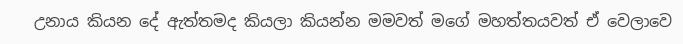උනාය කියන දේ ඇත්තමද කියලා කියන්න මමවත් මගේ මහත්තයවත් ඒ වෙලාවෙ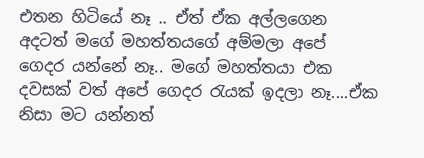එතන හිටියේ නෑ .. ඒත් ඒක අල්ලගෙන අදටත් මගේ මහත්තයගේ අම්මලා අපේ ගෙදර යන්නේ නෑ.. මගේ මහත්තයා එක දවසක් වත් අපේ ගෙදර රැයක් ඉදලා නෑ....ඒක නිසා මට යන්නත්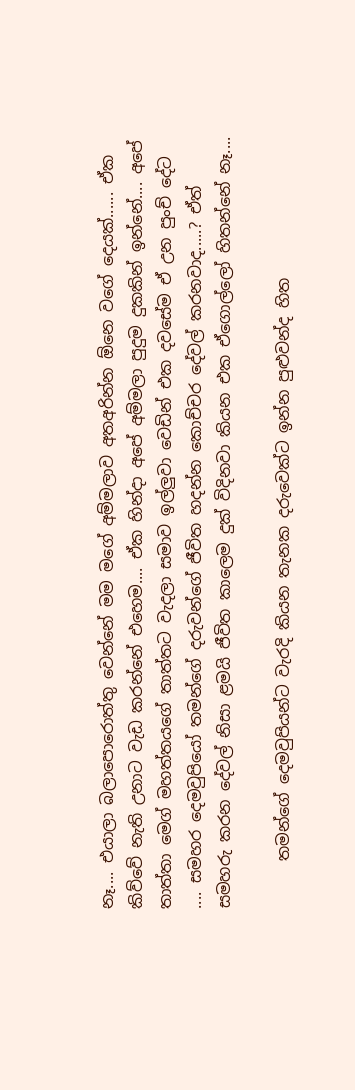නෑ.... එයාලා බලාපොරොත්තු වෙන්නේ මම මගේ අම්මලාව අතඅරින්න ඕනෙ වගේ දෙයක්...... ඒක කිව්වේ නැති උනාට වැඩ කරන්නේ එහෙම.... ඒක හින්දා අපේ අම්මලා පුදුම දුකකින් ඉන්නේ.... අපේ තාත්තා ම‌ෙග් මහත්තයගේ තාත්තට වැදලා සමාව ඉල්ලුවා වෙඩින් එක දවසේම ඒ උන පුංච් දේට .... සමහර දෙමවුපියෝ තමන්ගේ දරුවන්ගේ ජීවිත හදන්න කොච්චර දේවල් කරනවාද.....? ඒත් සමහරු කරන දේවල් නිසා ළමයි ජීවිත කාලෙම දුක් විදිනවා කියන එක ඒගොල්ලෝ හිතන්නේ නෑ....

      තමන්ගේ දෙමවුපියන්ට වැරදි කියන තැනක දරුවෙක්ට ඉන්න පුළුවන්ද හිත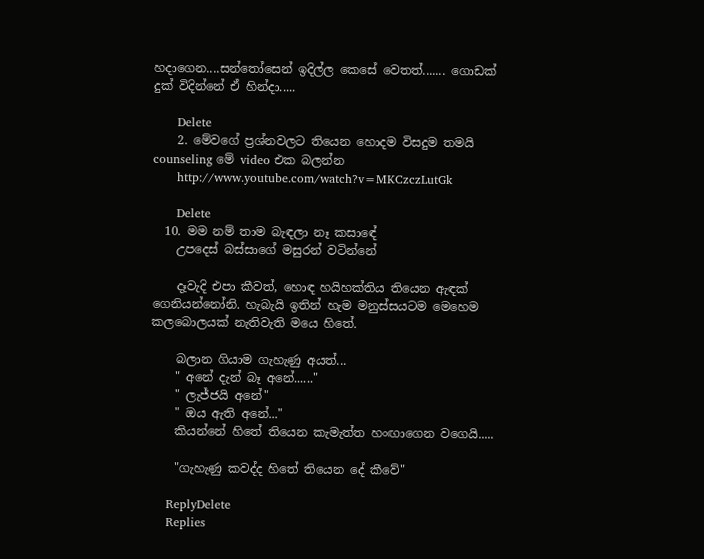හදාගෙන....සන්තෝසෙන් ඉදිල්ල කෙසේ වෙතත්....... ගොඩක් දුක් විදින්නේ ඒ හින්දා.....

      Delete
    2. මේවගේ ප්‍රශ්නවලට තියෙන හොදම විසදුම තමයි counseling මේ video එක බලන්න
      http://www.youtube.com/watch?v=MKCzczLutGk

      Delete
  10. මම නම් තාම බැඳලා නෑ කසා‍ඳේ
    උපදෙස් බස්සාගේ මසුරන් වටින්නේ

    දෑවැදි එපා කීවත්, හොඳ හයිහක්තිය තියෙන ඇඳක් ගෙනියන්නෝනි. හැබැයි ඉතින් හැම මනුස්සයටම මෙහෙම කලබොලයක් නැතිවැති මයෙ හිතේ.

    බලාන ගියාම ගැහැණු අයත්...
    " අනේ දැන් බෑ අනේ......"
    " ලැජ්ජයි අනේ"
    " ඔය ඇති අනේ..."
    කියන්නේ හිතේ තියෙන කැමැත්ත හංඟාගෙන වගෙයි.....

    "ගැහැණු කවද්ද හිතේ තියෙන දේ කීවේ"

    ReplyDelete
    Replies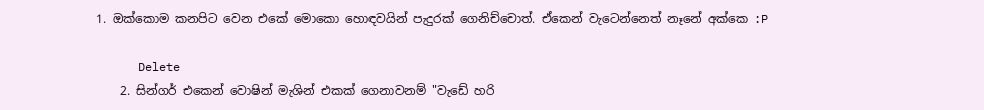1. ඔක්කොම කනපිට වෙන එකේ මොකො හොඳවයින් පැදුරක් ගෙනිච්චොත්. ඒකෙන් වැටෙන්නෙත් නෑනේ අක්කෙ :P

      Delete
    2. සින්ගර් එකෙන් වොෂින් මැශින් එකක් ගෙනාවනම් "වැඩේ හරි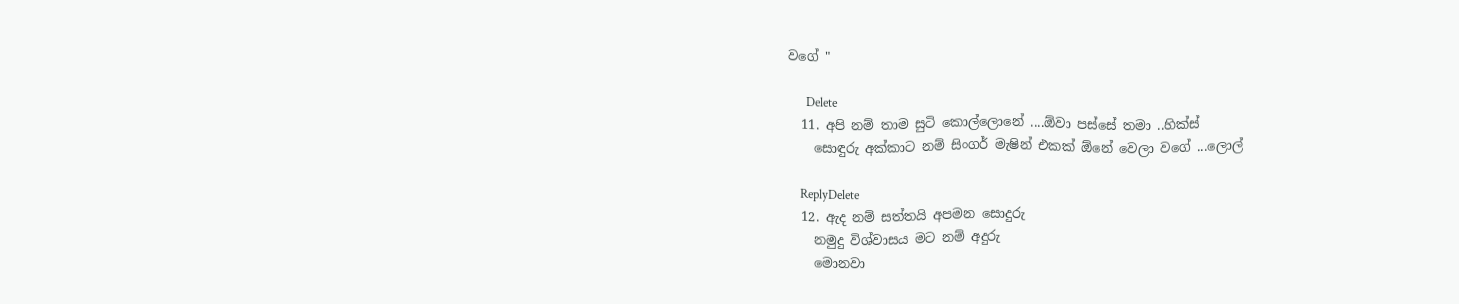වගේ "

      Delete
  11. අපි නම් තාම සුටි කොල්ලොනේ ....ඕවා පස්සේ තමා ..හික්ස්
    සොඳුරු අක්කාට නම් සිංගර් මැෂින් එකක් ඕනේ වෙලා වගේ ...ලොල්

    ReplyDelete
  12. ඇද නම් සත්තයි අපමන සොදුරු
    නමුදු විශ්වාසය මට නම් අදුරු
    මොනවා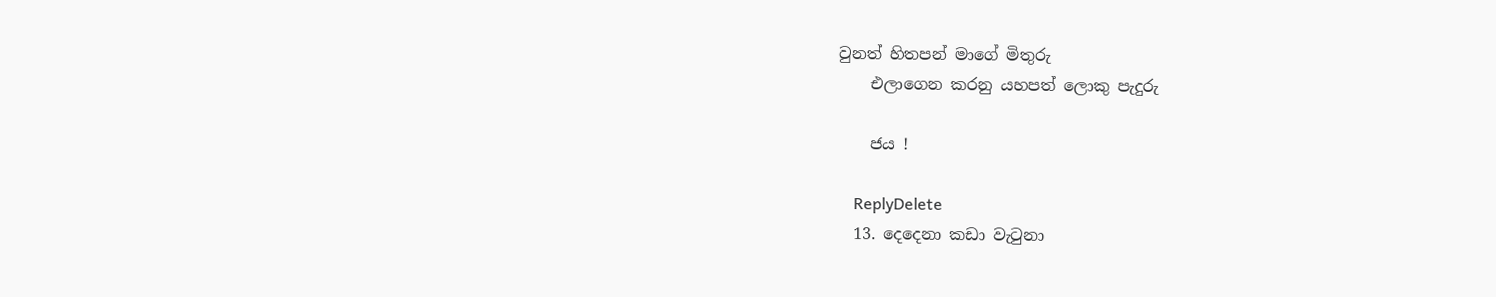වුනත් හිතපන් මාගේ මිතුරු
    එලාගෙන කරනු යහපත් ලොකු පැදුරු

    ජය !

    ReplyDelete
  13. දෙදෙනා කඩා වැටුනා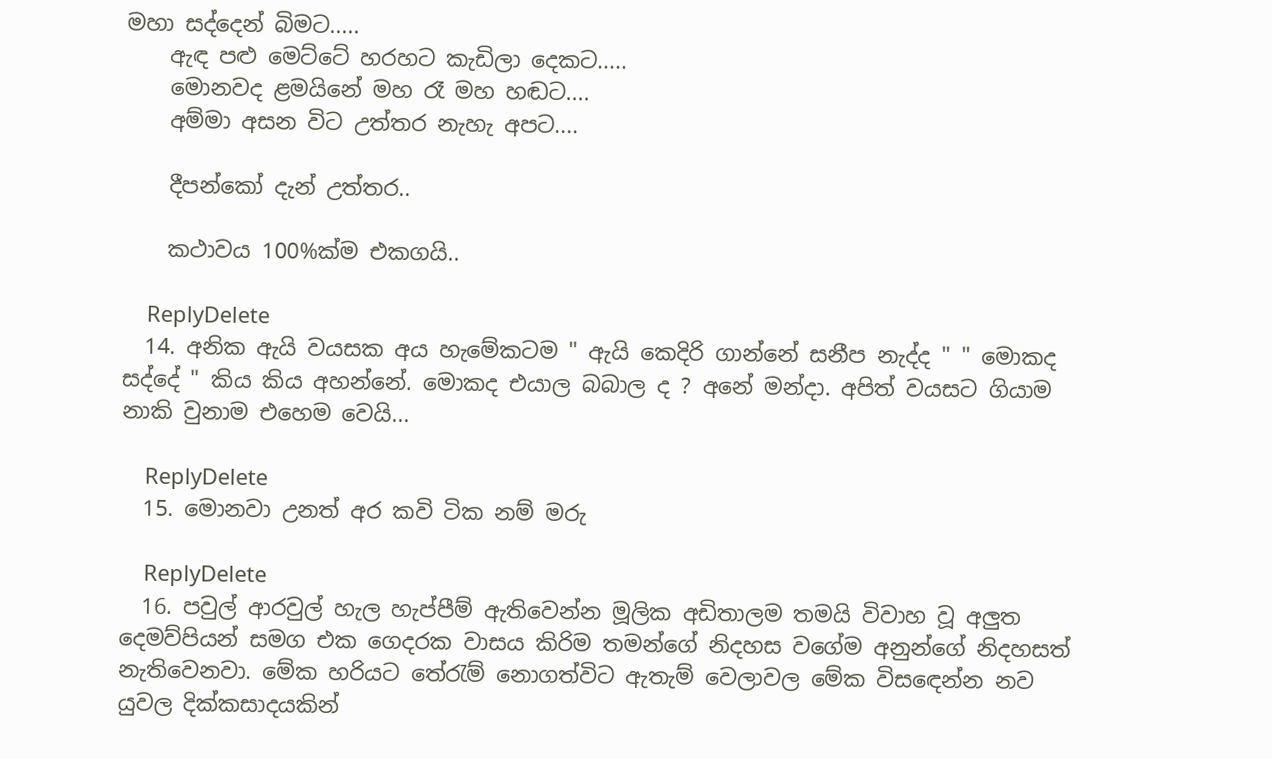මහා සද්දෙන් බිමට.....
    ඇඳ පළු මෙට්ටේ හරහට කැඩිලා දෙකට.....
    මොනවද ළමයිනේ මහ රෑ මහ හඬට....
    අම්මා අසන විට උත්තර නැහැ අපට....

    දීපන්කෝ දැන් උත්තර..

    කථාවය 100%ක්ම එකගයි..

    ReplyDelete
  14. අනික ඇයි වයසක අය හැමේකටම " ඇයි කෙදිරි ගාන්නේ සනීප නැද්ද " " මොකද සද්දේ " කිය කිය අහන්නේ. මොකද එයාල බබාල ද ? අනේ මන්දා. අපිත් වයසට ගියාම නාකි වුනාම එහෙම වෙයි...

    ReplyDelete
  15. මොනවා උනත් අර කවි ටික නම් මරු

    ReplyDelete
  16. පවුල් ආරවුල් හැල හැප්පීම් ඇතිවෙන්න මූලික අඩිතාලම තමයි විවාහ වූ අලුත දෙමව්පියන් සමග එක ගෙදරක වාසය කිරිම තමන්ගේ නිදහස වගේම අනුන්ගේ නිදහසත් නැතිවෙනවා. මේක හරියට තේරැම් නොගත්විට ඇතැම් වෙලාවල මේක විසඳෙන්න නව යුවල දික්කසාදයකින්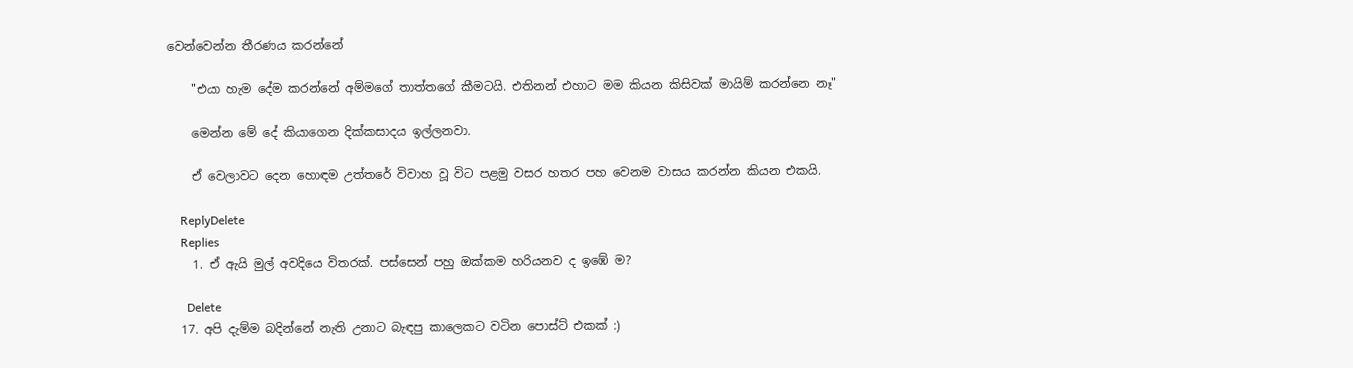වෙන්වෙන්න තීරණය කරන්නේ

    "එයා හැම දේම කරන්නේ අම්මගේ තාත්තගේ කීමටයි. එතිනන් එහාට මම කියන කිසිවක් මායිම් කරන්නෙ නෑ"

    මෙන්න මේ දේ කියාගෙන දික්කසාදය ඉල්ලනවා.

    ඒ වෙලාවට දෙන හොඳම උත්තරේ විවාහ වූ විට පළමු වසර හතර පහ වෙනම වාසය කරන්න කියන එකයි.

    ReplyDelete
    Replies
    1. ඒ ඇයි මුල් අවදියෙ විතරක්. පස්සෙන් පහු ඔක්කම හරියනව ද ඉඹේ ම?

      Delete
  17. අපි දැම්ම බදින්නේ නැති උනාට බැඳපු කාලෙකට වටින පොස්ට් එකක් :)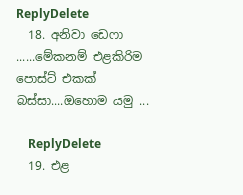ReplyDelete
  18. අනිවා ඩෙෆා ......මේකනම් එළකිරිම පොස්ට් එකක් බස්සා....ඔහොම යමු ...

    ReplyDelete
  19. එළ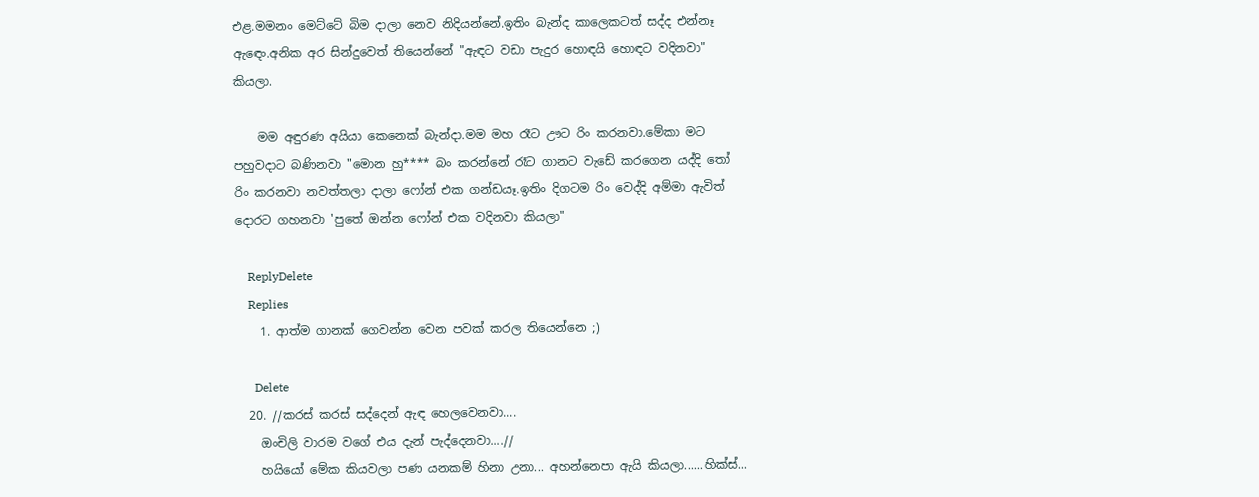එළ.මමනං මෙට්ටේ බිම දාලා නෙව නිදියන්නේ.ඉතිං බැන්ද කාලෙකටත් සද්ද එන්නෑ ඇඳෙං.අනික අර සින්දුවෙත් තියෙන්නේ "ඇඳට වඩා පැදුර හොඳයි හොඳට වදිනවා" කියලා.

    මම අඳුරණ අයියා කෙනෙක් බැන්දා.මම මහ රෑට ඌට රිං කරනවා.මේකා මට පහුවදාට බණිනවා "මොන හු**** බං කරන්නේ රෑට ගානට වැඩේ කරගෙන යද්දි තෝ රිං කරනවා නවත්තලා දාලා ෆෝන් එක ගන්ඩයෑ.ඉතිං දිගටම රිං වෙද්දි අම්මා ඇවිත් දොරට ගහනවා 'පුතේ ඔන්න ෆෝන් එක වදිනවා කියලා"

    ReplyDelete
    Replies
    1. ආත්ම ගානක් ගෙවන්න වෙන පවක් කරල තියෙන්නෙ ;)

      Delete
  20. //කරස් කරස් සද්දෙන් ඇඳ හෙලවෙනවා....
    ඔංචිලි වාරම වගේ එය දැන් පැද්දෙනවා....//
    හයියෝ මේක කියවලා පණ යනකම් හිනා උනා... අහන්නෙපා ඇයි කියලා......හික්ස්...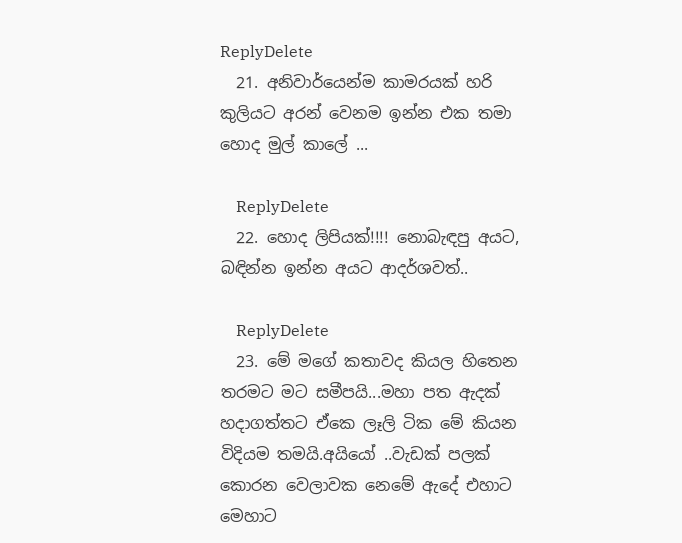ReplyDelete
  21. අනිවාර්යෙන්ම කාමරයක් හරි කුලියට අරන් වෙනම ඉන්න එක තමා හොද මුල් කාලේ ...

    ReplyDelete
  22. හොද ලිපියක්!!!! නොබැඳපු අයට, බඳින්න ඉන්න අයට ආදර්ශවත්..

    ReplyDelete
  23. මේ මගේ කතාවද කියල හිතෙන තරමට මට සමීපයි...මහා පත ඇදක් හදාගත්තට ඒකෙ ලෑලි ටික මේ කියන විදියම තමයි.අයියෝ ..වැඩක් පලක් කොරන වෙලාවක නෙමේ ඇදේ එහාට මෙහාට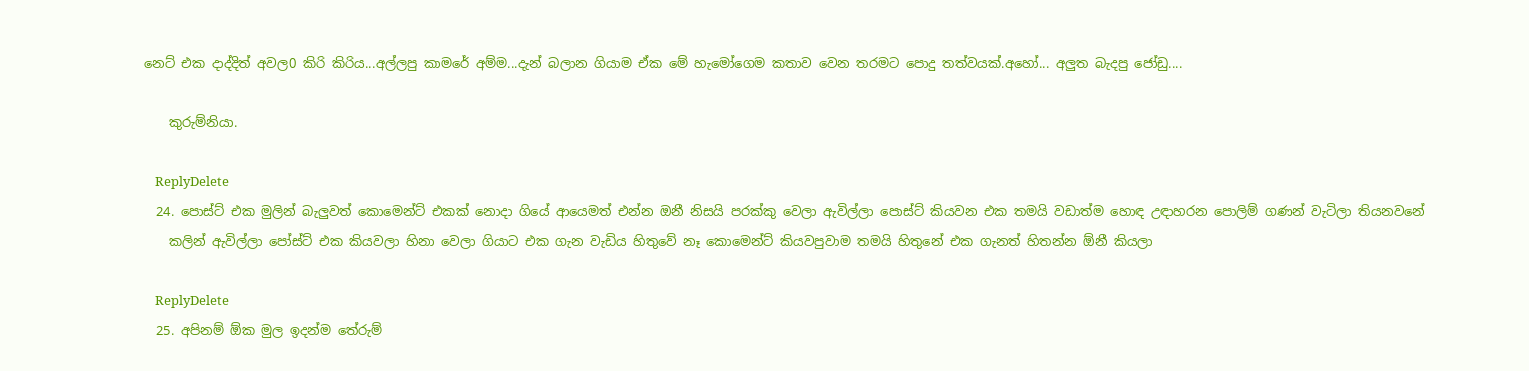නෙට් එක දාද්දිත් අවල0 කිරි කිරිය...අල්ලපු කාමරේ අම්ම...දැන් බලාන ගියාම ඒක මේ හැමෝගෙම කතාව වෙන තරමට පොදු තත්වයක්.අහෝ... අලුත බැදපු ජෝඩු....

    කුරුම්නියා.

    ReplyDelete
  24. පොස්ට් එක මුලින් බැලුවත් කොමෙන්ට් එකක් නොදා ගියේ ආයෙමත් එන්න ඔනී නිසයි පරක්කු වෙලා ඇවිල්ලා පොස්ට් කියවන එක තමයි වඩාත්ම හොඳ උඳාහරන පොලිම් ගණන් වැටිලා තියනවනේ
    කලින් ඇවිල්ලා පෝස්ට් එක කියවලා හිනා වෙලා ගියාට එක ගැන වැඩිය හිතුවේ නෑ කොමෙන්ට් කියවපුවාම තමයි හිතුනේ එක ගැනත් හිතන්න ඕනී කියලා

    ReplyDelete
  25. අපිනම් ඕක මුල ඉදන්ම තේරුම්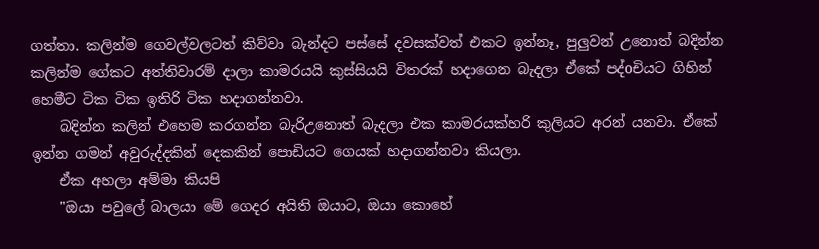ගත්තා. කලින්ම ගෙවල්වලටත් කිව්වා බැන්දට පස්සේ දවසක්වත් එකට ඉන්නෑ, පුලුවන් උනොත් බදින්න කලින්ම ගේකට අත්තිවාරම් දාලා කාමරයයි කුස්සියයි විතරක් හදාගෙන බැදලා ඒකේ පද්oචියට ගිහින් හෙමීට ටික ටික ඉතිරි ටික හදාගන්නවා.
    බදින්න කලින් එහෙම කරගන්න බැරිඋනොත් බැදලා එක කාමරයක්හරි කුලියට අරන් යනවා. ඒකේ ඉන්න ගමන් අවුරුද්දකින් දෙකකින් පොඩියට ගෙයක් හදාගන්නවා කියලා.
    ඒක අහලා අම්මා කියපි
    "ඔයා පවුලේ බාලයා මේ ගෙදර අයිති ඔයාට, ඔයා කොහේ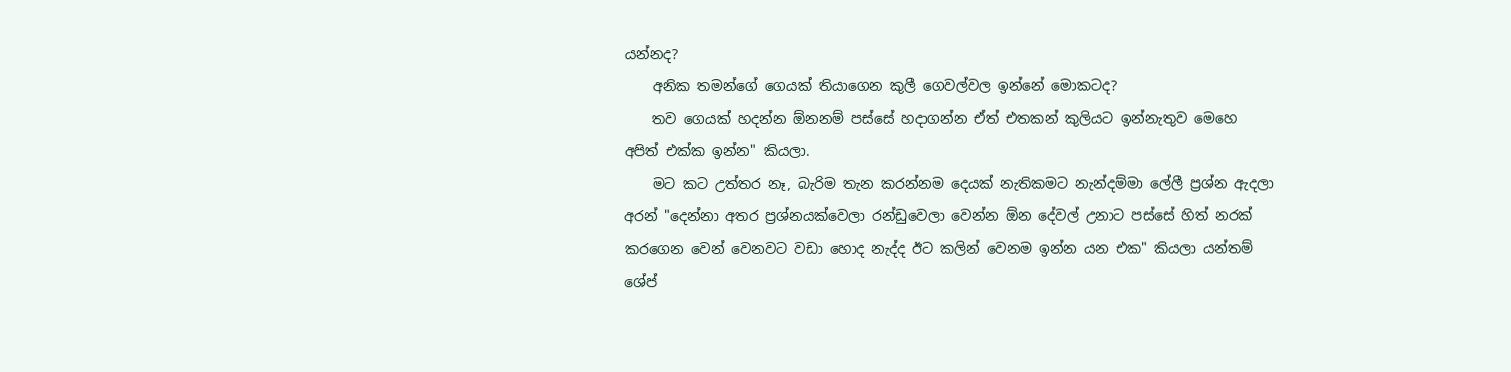යන්නද?
    අනික තමන්ගේ ගෙයක් තියාගෙන කුලී ගෙවල්වල ඉන්නේ මොකටද?
    තව ගෙයක් හදන්න ඕනනම් පස්සේ හදාගන්න ඒත් එතකන් කුලියට ඉන්නැතුව මෙහෙ අපිත් එක්ක ඉන්න" කියලා.
    මට කට උත්තර නෑ, බැරිම තැන කරන්නම දෙයක් නැතිකමට නැන්දම්මා ලේලී ප්‍රශ්න ඇදලා අරන් "දෙන්නා අතර ප්‍රශ්නයක්වෙලා රන්ඩුවෙලා වෙන්න ඕන දේවල් උනාට පස්සේ හිත් නරක් කරගෙන වෙන් වෙනවට වඩා හොද නැද්ද ඊට කලින් වෙනම ඉන්න යන එක" කියලා යන්තම් ශේප්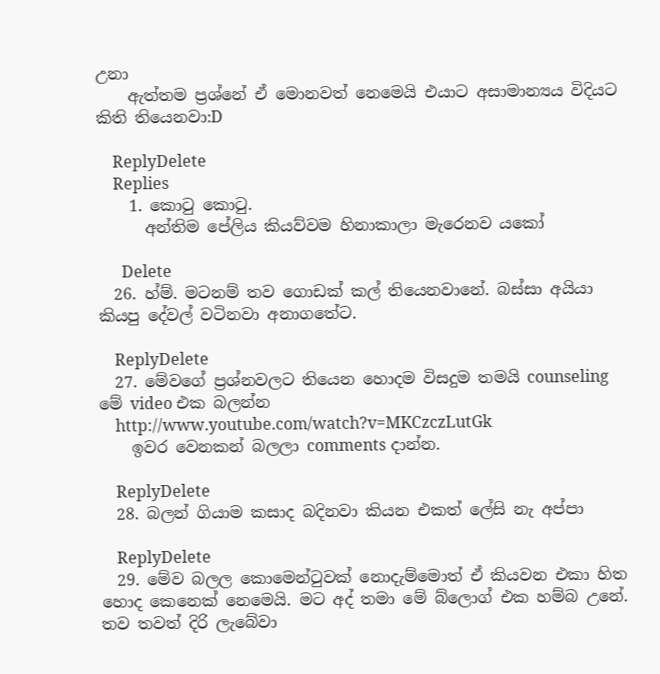උනා
    ඇත්තම ප්‍රශ්නේ ඒ මොනවත් නෙමෙයි එයාට අසාමාන්‍යය විදියට කිති තියෙනවා:D

    ReplyDelete
    Replies
    1. කොටු කොටු.
      අන්තිම පේලිය කියව්වම හිනාකාලා මැරෙනව යකෝ

      Delete
  26. හ්ම්. මටනම් තව ගොඩක් කල් තියෙනවානේ. බස්සා අයියා කියපු දේවල් වටිනවා අනාගතේට.

    ReplyDelete
  27. මේවගේ ප්‍රශ්නවලට තියෙන හොදම විසදුම තමයි counseling මේ video එක බලන්න
    http://www.youtube.com/watch?v=MKCzczLutGk
    ඉවර වෙනකන් බලලා comments දාන්න.

    ReplyDelete
  28. බලන් ගියාම කසාද බදිනවා කියන එකත් ලේසි නැ අප්පා

    ReplyDelete
  29. මේව බලල කොමෙන්ටුවක් නොදැම්මොත් ඒ කියවන එකා හිත හොද කෙනෙක් නෙමෙයි. මට අද් තමා මේ බ්ලොග් එක හම්බ උනේ. තව තවත් දිරි ලැබේවා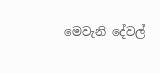මෙවැනි දේවල්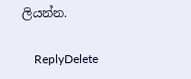ලියන්න.

    ReplyDelete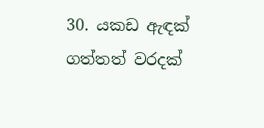30. යකඩ ඇඳක් ගත්තත් වරදක්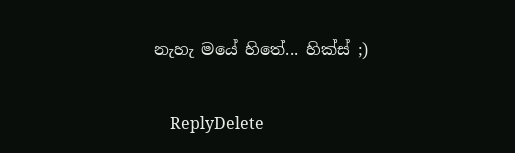නැහැ මයේ හිතේ... හික්ස් ;)

    ReplyDelete